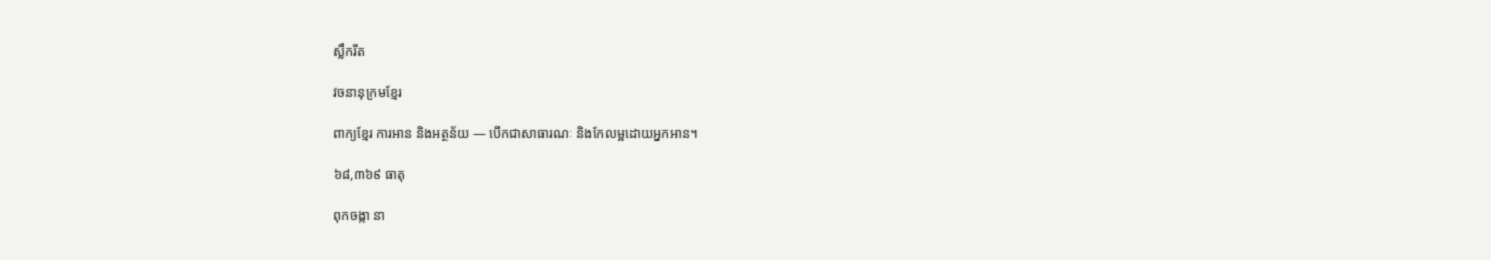ស្លឹករឹត

វចនានុក្រមខ្មែរ

ពាក្យខ្មែរ ការអាន និងអត្ថន័យ — បើកជាសាធារណៈ និងកែលម្អដោយអ្នកអាន។

៦៨,៣៦៩ ធាតុ

ពុកចង្កា នា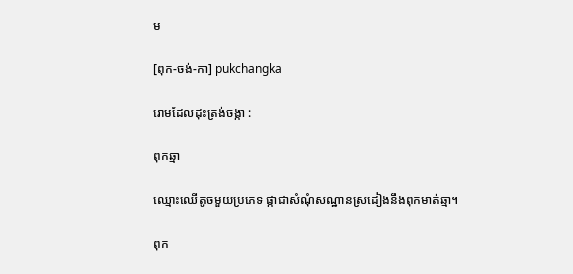ម

[ពុក-ចង់-កា] pukchangka

រោមដែលដុះត្រង់ចង្កា :

ពុកឆ្មា

ឈ្មោះឈើតូចមួយប្រភេទ ផ្កាជាសំណុំសណ្ឋានស្រដៀងនឹងពុកមាត់ឆ្មា។

ពុក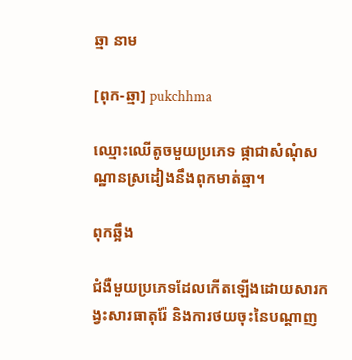ឆ្មា នាម

[ពុក-ឆ្មា] pukchhma

ឈ្មោះឈើតូចមួយប្រភេទ ផ្កាជាសំណុំសណ្ឋានស្រដៀងនឹងពុកមាត់ឆ្មា។

ពុកឆ្អឹង

ជំងឺមួយប្រភេទដែលកើតឡើងដោយសារកង្វះសារធាតុរ៉ែ និងការថយចុះនៃបណ្ដាញ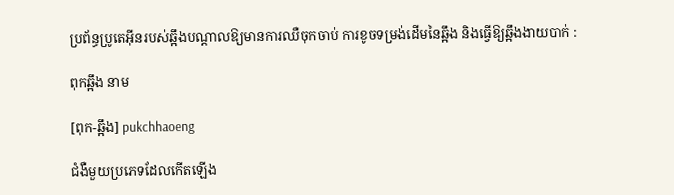ប្រព័ន្ធប្រូតេអ៊ីនរបស់ឆ្អឹងបណ្ដាលឱ្យមានការឈឺចុកចាប់ ការខូចទម្រង់ដើមនៃឆ្អឹង និងធ្វើឱ្យឆ្អឹងងាយបាក់ :

ពុកឆ្អឹង នាម

[ពុក-ឆ្អឹង] pukchhaoeng

ជំងឺមួយប្រភេទដែលកើតឡើង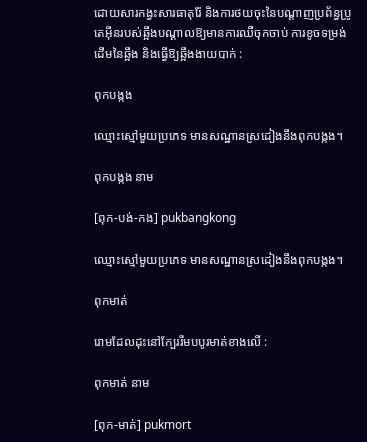ដោយសារកង្វះសារធាតុរ៉ែ និងការថយចុះនៃបណ្ដាញប្រព័ន្ធប្រូតេអ៊ីនរបស់ឆ្អឹងបណ្ដាលឱ្យមានការឈឺចុកចាប់ ការខូចទម្រង់ដើមនៃឆ្អឹង និងធ្វើឱ្យឆ្អឹងងាយបាក់ :

ពុកបង្កង

ឈ្មោះស្មៅមួយប្រភេទ មានសណ្ឋានស្រដៀងនឹងពុកបង្កង។

ពុកបង្កង នាម

[ពុក-បង់-កង] pukbangkong

ឈ្មោះស្មៅមួយប្រភេទ មានសណ្ឋានស្រដៀងនឹងពុកបង្កង។

ពុកមាត់

រោមដែលដុះនៅក្បែររឹមបបូរមាត់ខាងលើ :

ពុកមាត់ នាម

[ពុក-មាត់] pukmort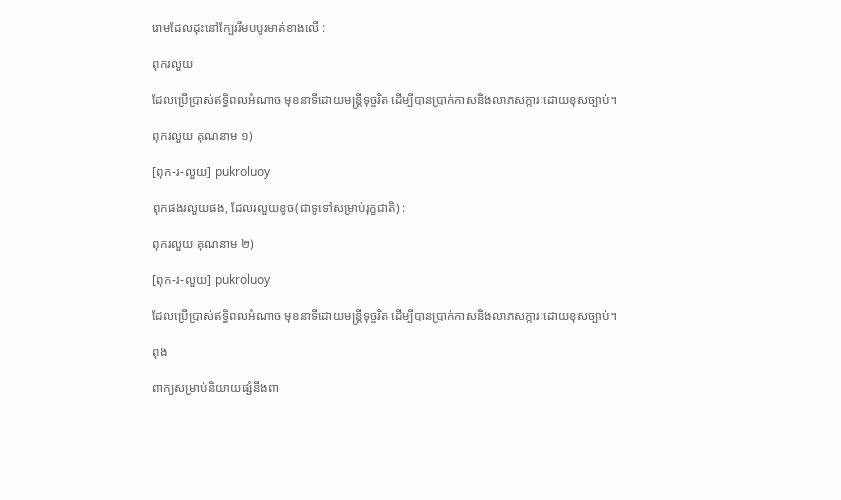រោមដែលដុះនៅក្បែររឹមបបូរមាត់ខាងលើ :

ពុករលួយ

ដែលប្រើប្រាស់ឥទ្ធិពលអំណាច មុខនាទីដោយមន្ត្រីទុច្ចរិត ដើម្បីបានប្រាក់កាសនិងលាភសក្ការៈដោយខុសច្បាប់។

ពុករលួយ គុណនាម ១)

[ពុក-រ-លួយ] pukroluoy

ពុកផងរលួយផង, ដែលរលួយខូច(ជាទូទៅសម្រាប់រុក្ខជាតិ) :

ពុករលួយ គុណនាម ២)

[ពុក-រ-លួយ] pukroluoy

ដែលប្រើប្រាស់ឥទ្ធិពលអំណាច មុខនាទីដោយមន្ត្រីទុច្ចរិត ដើម្បីបានប្រាក់កាសនិងលាភសក្ការៈដោយខុសច្បាប់។

ពុង

ពាក្យសម្រាប់និយាយផ្សំនឹងពា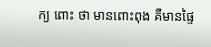ក្យ ពោះ ថា មានពោះពុង គឺមានផ្ទៃ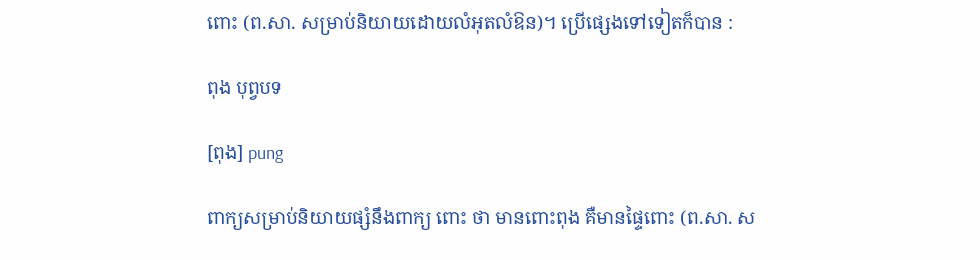ពោះ (ព.សា. សម្រាប់និយាយដោយលំអុតលំឱន)។ ប្រើផ្សេងទៅទៀតក៏បាន :

ពុង បុព្វបទ

[ពុង] pung

ពាក្យសម្រាប់និយាយផ្សំនឹងពាក្យ ពោះ ថា មានពោះពុង គឺមានផ្ទៃពោះ (ព.សា. ស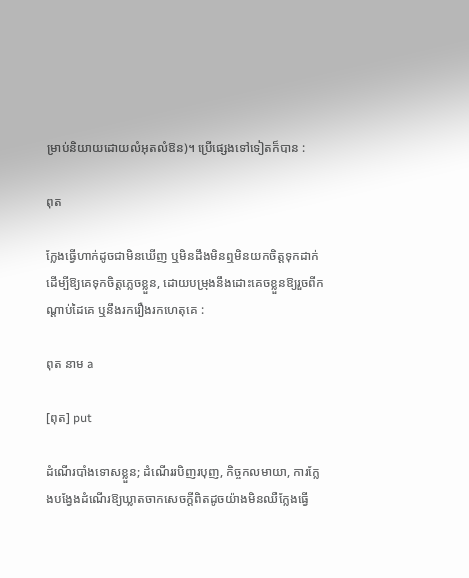ម្រាប់និយាយដោយលំអុតលំឱន)។ ប្រើផ្សេងទៅទៀតក៏បាន :

ពុត

ក្លែងធ្វើហាក់ដូចជាមិនឃើញ ឬមិនដឹងមិនឮមិនយកចិត្តទុកដាក់ ដើម្បីឱ្យគេទុកចិត្តភ្លេចខ្លួន, ដោយបម្រុងនឹងដោះគេចខ្លួនឱ្យរួចពីកណ្ដាប់ដៃគេ ឬនឹងរករឿងរកហេតុគេ :

ពុត នាម a

[ពុត] put

ដំណើរបាំងទោសខ្លួន; ដំណើររបិញរបុញ, កិច្ចកលមាយា, ការក្លែងបង្វែងដំណើរឱ្យឃ្លាតចាកសេចក្ដីពិតដូចយ៉ាងមិនឈឺក្លែងធ្វើ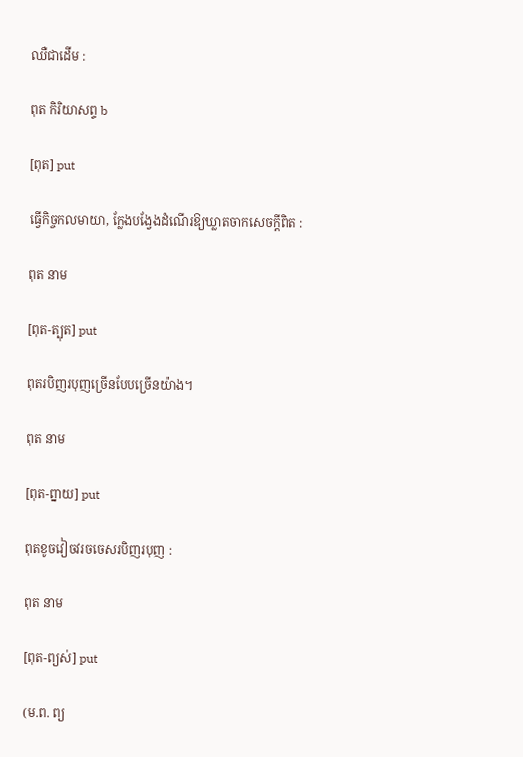ឈឺជាដើម :

ពុត កិរិយាសព្ទ b

[ពុត] put

ធ្វើកិច្ចកលមាយា, ក្លែងបង្វែងដំណើរឱ្យឃ្លាតចាកសេចក្ដីពិត :

ពុត នាម

[ពុត-ត្បុត] put

ពុតរបិញរបុញច្រើនបែបច្រើនយ៉ាង។

ពុត នាម

[ពុត-ព្នាយ] put

ពុតខូចវៀចវរចចេសរបិញរបុញ :

ពុត នាម

[ពុត-ព្យស់] put

(ម.ព. ព្យ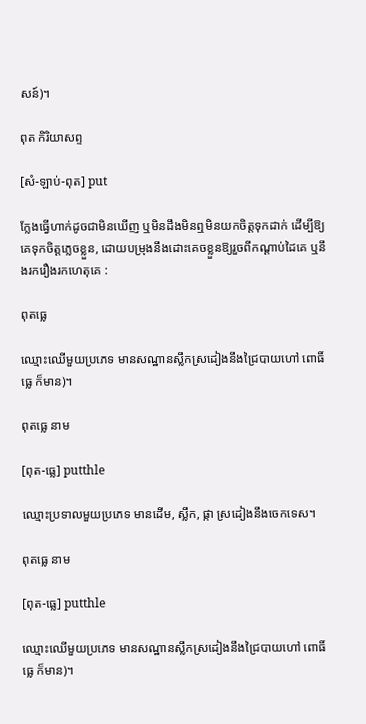សន៍)។

ពុត កិរិយាសព្ទ

[សំ-ឡាប់-ពុត] put

ក្លែងធ្វើហាក់ដូចជាមិនឃើញ ឬមិនដឹងមិនឮមិនយកចិត្តទុកដាក់ ដើម្បីឱ្យគេទុកចិត្តភ្លេចខ្លួន, ដោយបម្រុងនឹងដោះគេចខ្លួនឱ្យរួចពីកណ្ដាប់ដៃគេ ឬនឹងរករឿងរកហេតុគេ :

ពុតធ្លេ

ឈ្មោះឈើមួយប្រភេទ មានសណ្ឋានស្លឹកស្រដៀងនឹងជ្រៃបាយហៅ ពោធិ៍ធ្លេ ក៏មាន)។

ពុតធ្លេ នាម

[ពុត-ធ្លេ] putthle

ឈ្មោះប្រទាលមួយប្រភេទ មានដើម, ស្លឹក, ផ្កា ស្រដៀងនឹងចេកទេស។

ពុតធ្លេ នាម

[ពុត-ធ្លេ] putthle

ឈ្មោះឈើមួយប្រភេទ មានសណ្ឋានស្លឹកស្រដៀងនឹងជ្រៃបាយហៅ ពោធិ៍ធ្លេ ក៏មាន)។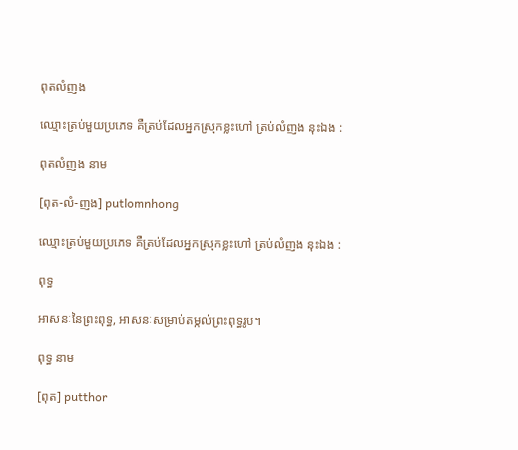ពុតលំញង

ឈ្មោះត្រប់មួយប្រភេទ គឺត្រប់ដែលអ្នកស្រុកខ្លះហៅ ត្រប់លំញង នុះឯង :

ពុតលំញង នាម

[ពុត-លំ-ញង] putlomnhong

ឈ្មោះត្រប់មួយប្រភេទ គឺត្រប់ដែលអ្នកស្រុកខ្លះហៅ ត្រប់លំញង នុះឯង :

ពុទ្ធ

អាសនៈនៃព្រះពុទ្ធ, អាសនៈសម្រាប់តម្កល់ព្រះពុទ្ធរូប។

ពុទ្ធ នាម

[ពុត] putthor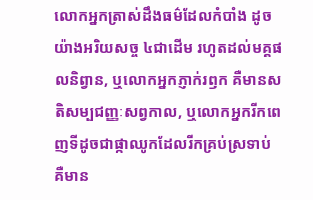លោកអ្នកត្រាស់ដឹងធម៌ដែលកំបាំង ដូចយ៉ាងអរិយសច្ច ៤ជាដើម រហូតដល់មគ្គផលនិព្វាន, ឬលោកអ្នកភ្ញាក់រឭក គឺមានសតិសម្បជញ្ញៈសព្វកាល, ឬលោកអ្នករីកពេញទីដូចជាផ្កាឈូកដែលរីកគ្រប់ស្រទាប់ គឺមាន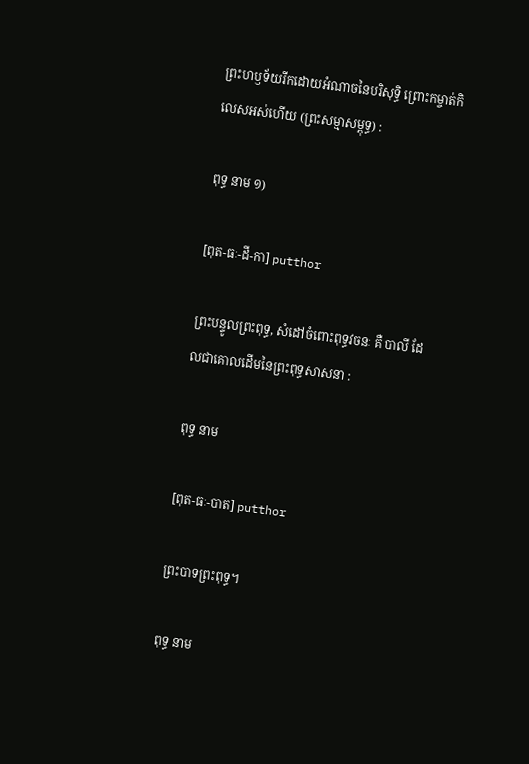ព្រះហឫទ័យរីកដោយអំណាចនៃបរិសុទ្ធិ ព្រោះកម្ចាត់កិលេសអស់ហើយ (ព្រះសម្មាសម្ពុទ្ធ) :

ពុទ្ធ នាម ១)

[ពុត-ធៈ-ដី-កា] putthor

ព្រះបន្ទូលព្រះពុទ្ធ, សំដៅចំពោះពុទ្ធវចនៈ គឺ បាលី ដែលជាគោលដើមនៃព្រះពុទ្ធសាសនា :

ពុទ្ធ នាម

[ពុត-ធៈ-បាត] putthor

ព្រះបាទព្រះពុទ្ធ។

ពុទ្ធ នាម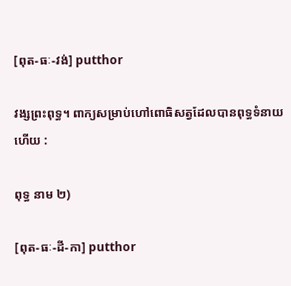[ពុត-ធៈ-វង់] putthor

វង្សព្រះពុទ្ធ។ ពាក្យសម្រាប់ហៅពោធិសត្វដែលបានពុទ្ធទំនាយហើយ :

ពុទ្ធ នាម ២)

[ពុត-ធៈ-ដី-កា] putthor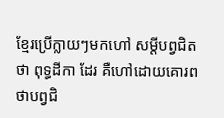ខ្មែរប្រើក្លាយៗមកហៅ សម្ដីបព្វជិតថា ពុទ្ធដីកា ដែរ គឺហៅដោយគោរពថាបព្វជិ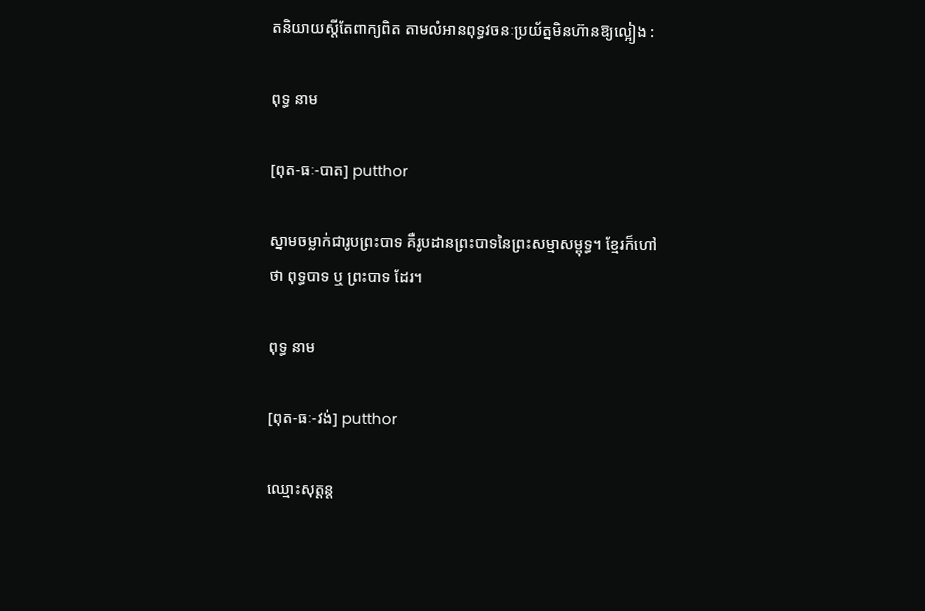តនិយាយស្ដីតែពាក្យពិត តាមលំអានពុទ្ធវចនៈប្រយ័ត្នមិនហ៊ានឱ្យល្អៀង :

ពុទ្ធ នាម

[ពុត-ធៈ-បាត] putthor

ស្នាមចម្លាក់ជារូបព្រះបាទ គឺរូបដានព្រះបាទនៃព្រះសម្មាសម្ពុទ្ធ។ ខ្មែរក៏ហៅថា ពុទ្ធបាទ ឬ ព្រះបាទ ដែរ។

ពុទ្ធ នាម

[ពុត-ធៈ-វង់] putthor

ឈ្មោះសុត្តន្ត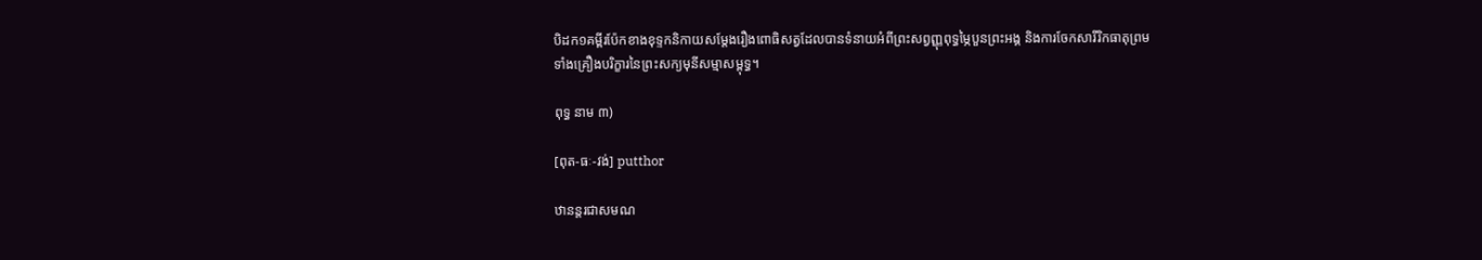បិដក១គម្ពីរប៉ែកខាងខុទ្ទកនិកាយសម្ដែងរឿងពោធិសត្វដែលបានទំនាយអំពីព្រះសព្វញ្ញុពុទ្ធម្ភៃបួនព្រះអង្គ និងការចែកសារីរិកធាតុព្រមទាំងគ្រឿងបរិក្ខារនៃព្រះសក្យមុនីសម្មាសម្ពុទ្ធ។

ពុទ្ធ នាម ៣)

[ពុត-ធៈ-វង់] putthor

ឋានន្តរជាសមណ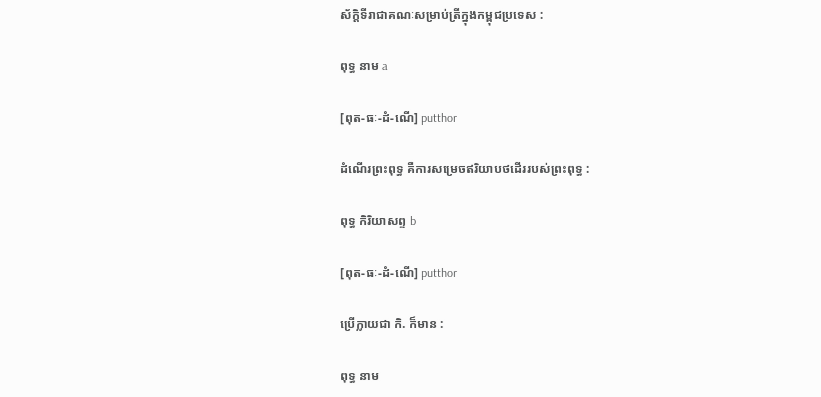ស័ក្ដិទីរាជាគណៈសម្រាប់ត្រីក្នុងកម្ពុជប្រទេស :

ពុទ្ធ នាម a

[ពុត-ធៈ-ដំ-ណើ] putthor

ដំណើរព្រះពុទ្ធ គឺការសម្រេចឥរិយាបថដើររបស់ព្រះពុទ្ធ :

ពុទ្ធ កិរិយាសព្ទ b

[ពុត-ធៈ-ដំ-ណើ] putthor

ប្រើក្លាយជា កិ. ក៏មាន :

ពុទ្ធ នាម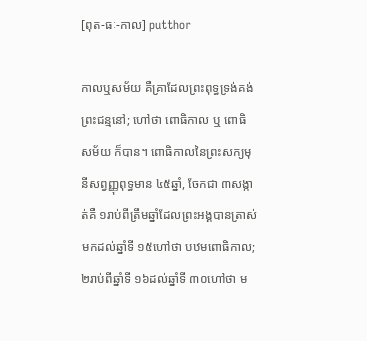[ពុត-ធៈ-កាល] putthor

កាលឬសម័យ គឺគ្រាដែលព្រះពុទ្ធទ្រង់គង់ព្រះជន្មនៅ; ហៅថា ពោធិកាល ឬ ពោធិសម័យ ក៏បាន។ ពោធិកាលនៃព្រះសក្យមុនីសព្វញ្ញុពុទ្ធមាន ៤៥ឆ្នាំ, ចែកជា ៣សង្កាត់គឺ ១រាប់ពីត្រឹមឆ្នាំដែលព្រះអង្គបានត្រាស់មកដល់ឆ្នាំទី ១៥ហៅថា បឋមពោធិកាល; ២រាប់ពីឆ្នាំទី ១៦ដល់ឆ្នាំទី ៣០ហៅថា ម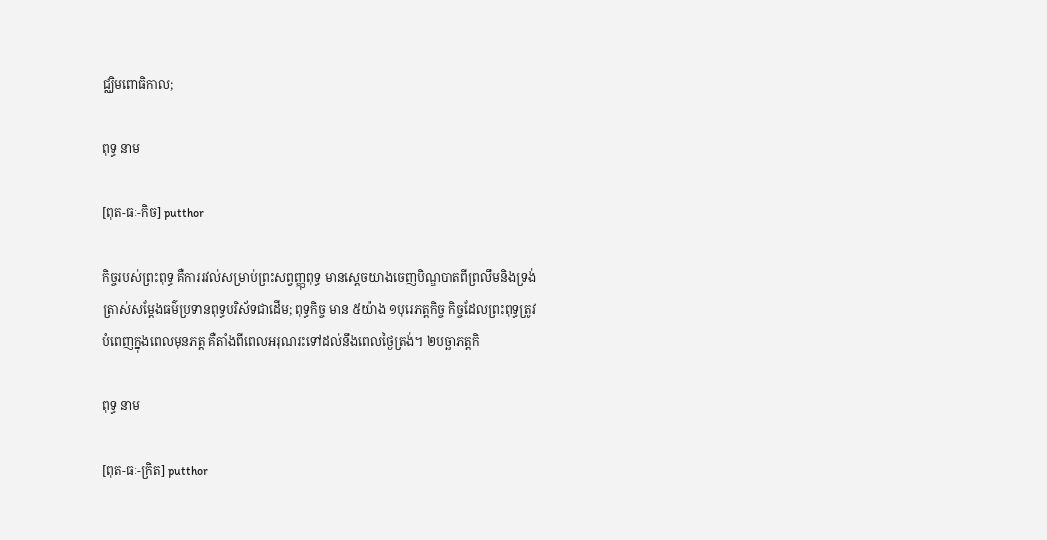ជ្ឈិមពោធិកាល;

ពុទ្ធ នាម

[ពុត-ធៈ-កិច] putthor

កិច្ចរបស់ព្រះពុទ្ធ គឺការរវល់សម្រាប់ព្រះសព្វញ្ញុពុទ្ធ មានស្ដេចយាងចេញបិណ្ឌបាតពីព្រលឹមនិងទ្រង់ត្រាស់សម្ដែងធម៌ប្រទានពុទ្ធបរិស័ទជាដើម; ពុទ្ធកិច្ច មាន ៥យ៉ាង ១បុរេភត្តកិច្ច កិច្ចដែលព្រះពុទ្ធត្រូវបំពេញក្នុងពេលមុនភត្ត គឺតាំងពីពេលអរុណរះទៅដល់នឹងពេលថ្ងៃត្រង់។ ២បច្ឆាភត្តកិ

ពុទ្ធ នាម

[ពុត-ធៈ-ក្រិត] putthor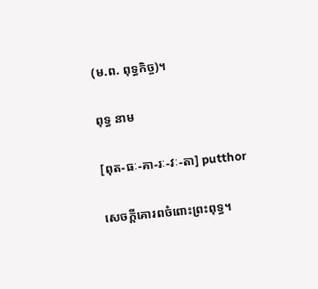(ម.ព. ពុទ្ធកិច្ច)។

ពុទ្ធ នាម

[ពុត-ធៈ-គា-រៈ-វៈ-តា] putthor

សេចក្ដីគោរពចំពោះព្រះពុទ្ធ។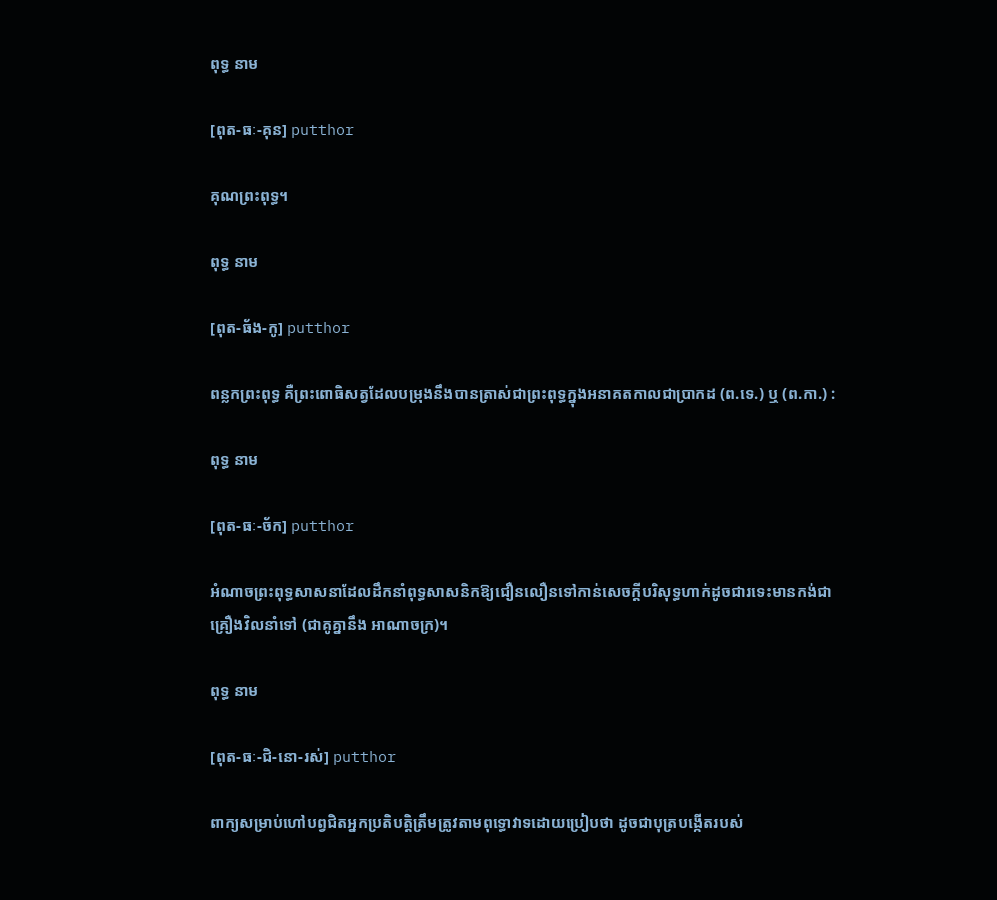ពុទ្ធ នាម

[ពុត-ធៈ-គុន] putthor

គុណព្រះពុទ្ធ។

ពុទ្ធ នាម

[ពុត-ធ័ង-កូ] putthor

ពន្លកព្រះពុទ្ធ គឺព្រះពោធិសត្វដែលបម្រុងនឹងបានត្រាស់ជាព្រះពុទ្ធក្នុងអនាគតកាលជាប្រាកដ (ព.ទេ.) ឬ (ព.កា.) :

ពុទ្ធ នាម

[ពុត-ធៈ-ច័ក] putthor

អំណាចព្រះពុទ្ធសាសនាដែលដឹកនាំពុទ្ធសាសនិកឱ្យជឿនលឿនទៅកាន់សេចក្ដីបរិសុទ្ធហាក់ដូចជារទេះមានកង់ជាគ្រឿងវិលនាំទៅ (ជាគូគ្នានឹង អាណាចក្រ)។

ពុទ្ធ នាម

[ពុត-ធៈ-ជិ-នោ-រស់] putthor

ពាក្យសម្រាប់ហៅបព្វជិតអ្នកប្រតិបត្តិត្រឹមត្រូវតាមពុទ្ធោវាទដោយប្រៀបថា ដូចជាបុត្របង្កើតរបស់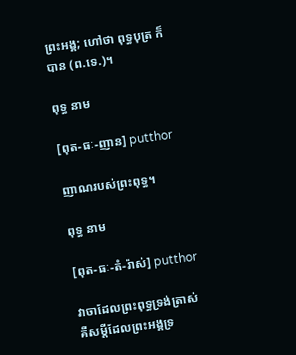ព្រះអង្គ; ហៅថា ពុទ្ធបុត្រ ក៏បាន (ព.ទេ.)។

ពុទ្ធ នាម

[ពុត-ធៈ-ញាន] putthor

ញាណរបស់ព្រះពុទ្ធ។

ពុទ្ធ នាម

[ពុត-ធៈ-តំ-រ៉ាស់] putthor

វាចាដែលព្រះពុទ្ធទ្រង់ត្រាស់ គឺសម្ដីដែលព្រះអង្គទ្រ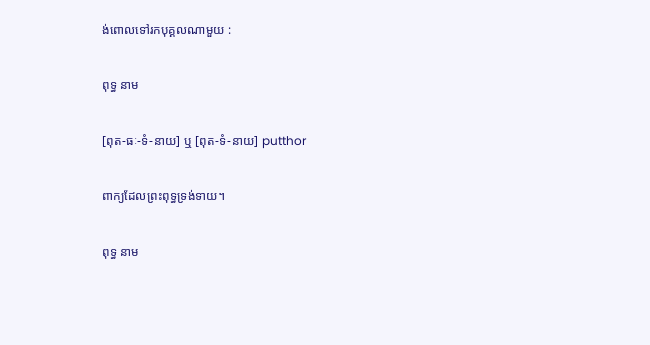ង់ពោលទៅរកបុគ្គលណាមួយ :

ពុទ្ធ នាម

[ពុត-ធៈ-ទំ-នាយ] ឬ [ពុត-ទំ-នាយ] putthor

ពាក្យដែលព្រះពុទ្ធទ្រង់ទាយ។

ពុទ្ធ នាម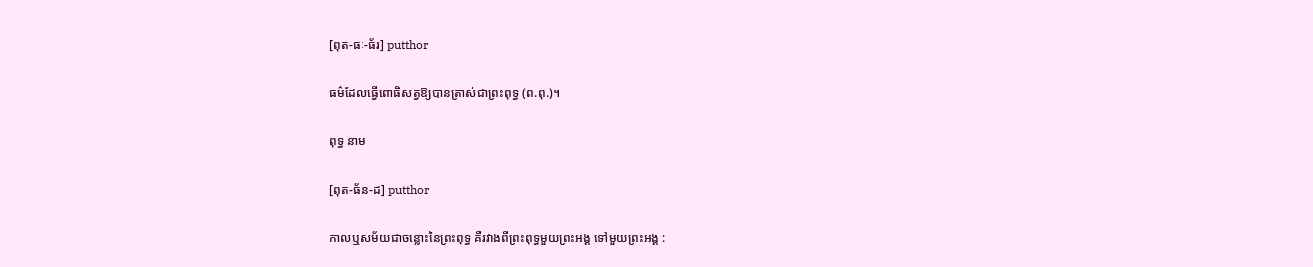[ពុត-ធៈ-ធ័រ] putthor

ធម៌ដែលធ្វើពោធិសត្វឱ្យបានត្រាស់ជាព្រះពុទ្ធ (ព.ពុ.)។

ពុទ្ធ នាម

[ពុត-ធ័ន-ដ] putthor

កាលឬសម័យជាចន្លោះនៃព្រះពុទ្ធ គឺរវាងពីព្រះពុទ្ធមួយព្រះអង្គ ទៅមួយព្រះអង្គ :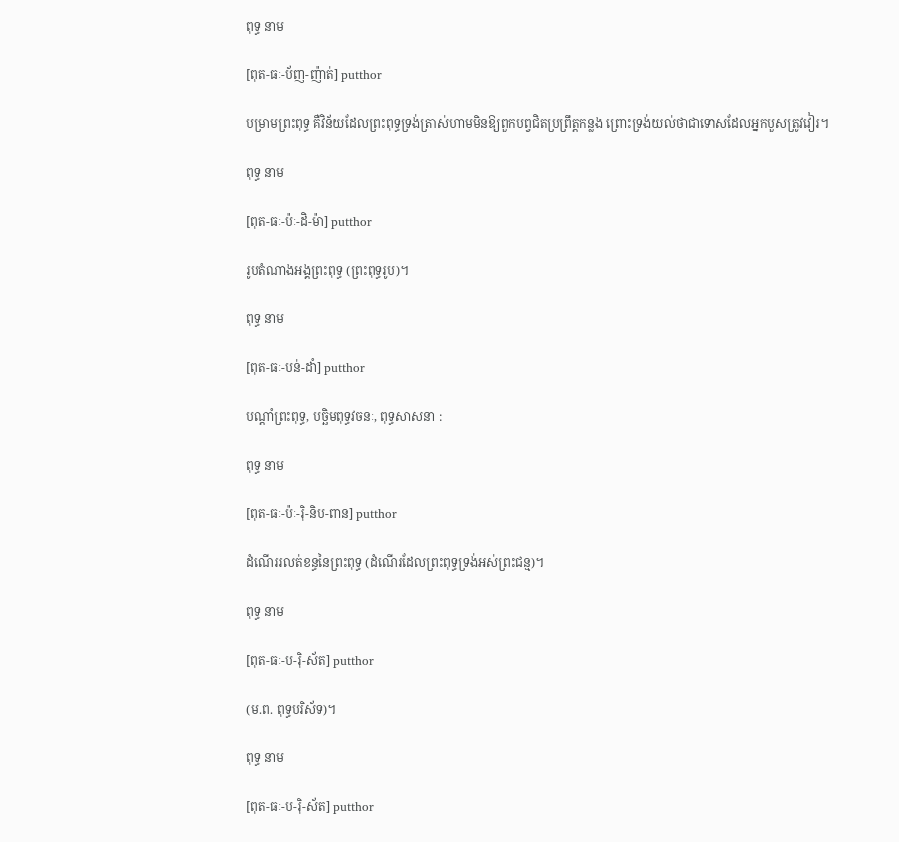ពុទ្ធ នាម

[ពុត-ធៈ-ប័ញ-ញ៉ាត់] putthor

បម្រាមព្រះពុទ្ធ គឺវិន័យដែលព្រះពុទ្ធទ្រង់ត្រាស់ហាមមិនឱ្យពួកបព្វជិតប្រព្រឹត្តកន្លង ព្រោះទ្រង់យល់ថាជាទោសដែលអ្នកបួសត្រូវវៀរ។

ពុទ្ធ នាម

[ពុត-ធៈ-ប៉ៈ-ដិ-ម៉ា] putthor

រូបតំណាងអង្គព្រះពុទ្ធ (ព្រះពុទ្ធរូប)។

ពុទ្ធ នាម

[ពុត-ធៈ-បន់-ដាំ] putthor

បណ្ដាំព្រះពុទ្ធ, បច្ឆិមពុទ្ធវចនៈ, ពុទ្ធសាសនា :

ពុទ្ធ នាម

[ពុត-ធៈ-ប៉ៈ-រ៉ិ-និប-ពាន] putthor

ដំណើររលត់ខន្ធនៃព្រះពុទ្ធ (ដំណើរដែលព្រះពុទ្ធទ្រង់អស់ព្រះជន្ម)។

ពុទ្ធ នាម

[ពុត-ធៈ-ប-រ៉ិ-ស័ត] putthor

(ម.ព. ពុទ្ធបរិស័ទ)។

ពុទ្ធ នាម

[ពុត-ធៈ-ប-រ៉ិ-ស័ត] putthor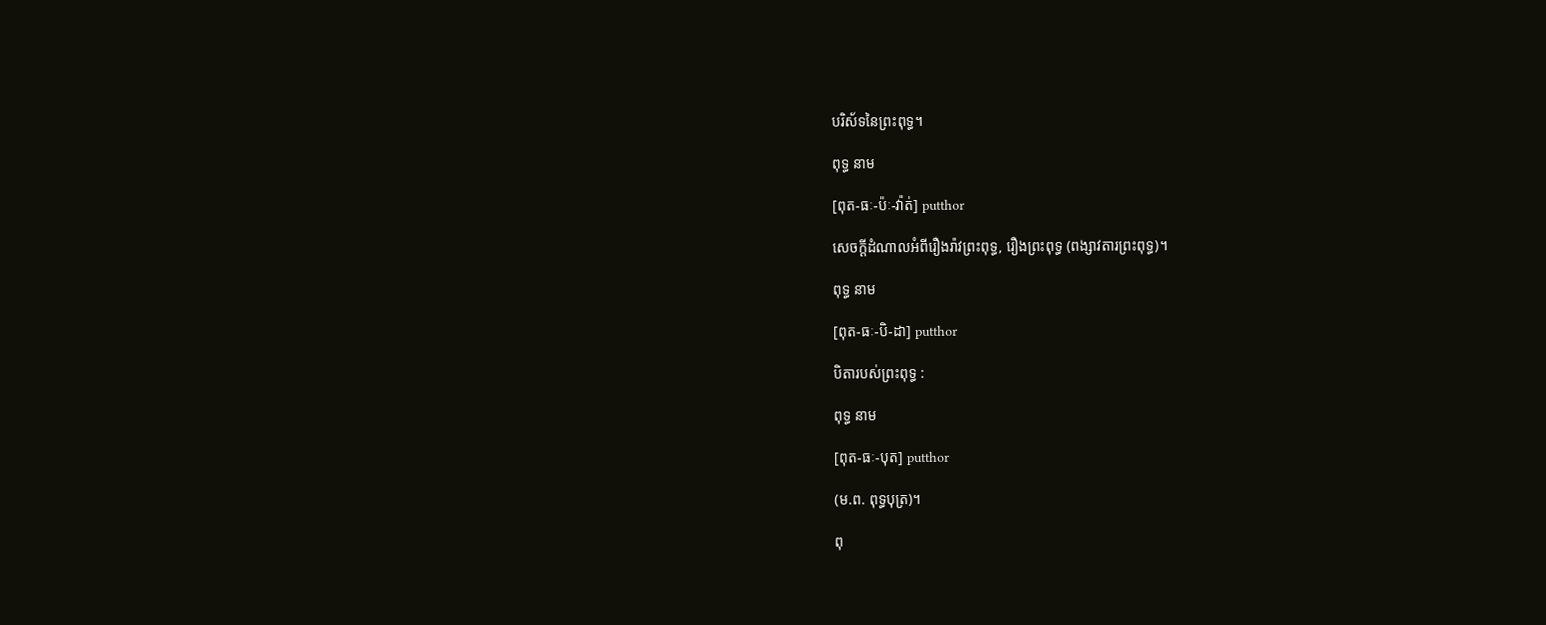បរិស័ទនៃព្រះពុទ្ធ។

ពុទ្ធ នាម

[ពុត-ធៈ-ប៉ៈ-វ៉ាត់] putthor

សេចក្ដីដំណាលអំពីរឿងរ៉ាវព្រះពុទ្ធ, រឿងព្រះពុទ្ធ (ពង្សាវតារព្រះពុទ្ធ)។

ពុទ្ធ នាម

[ពុត-ធៈ-បិ-ដា] putthor

បិតារបស់ព្រះពុទ្ធ :

ពុទ្ធ នាម

[ពុត-ធៈ-បុត] putthor

(ម.ព. ពុទ្ធបុត្រ)។

ពុ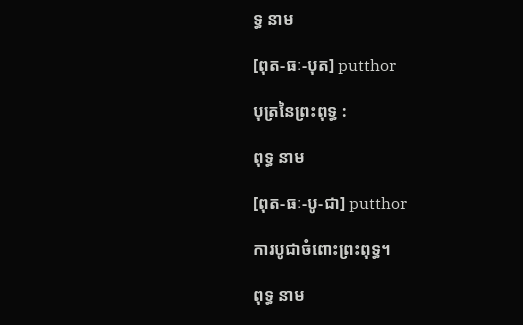ទ្ធ នាម

[ពុត-ធៈ-បុត] putthor

បុត្រនៃព្រះពុទ្ធ :

ពុទ្ធ នាម

[ពុត-ធៈ-បូ-ជា] putthor

ការបូជាចំពោះព្រះពុទ្ធ។

ពុទ្ធ នាម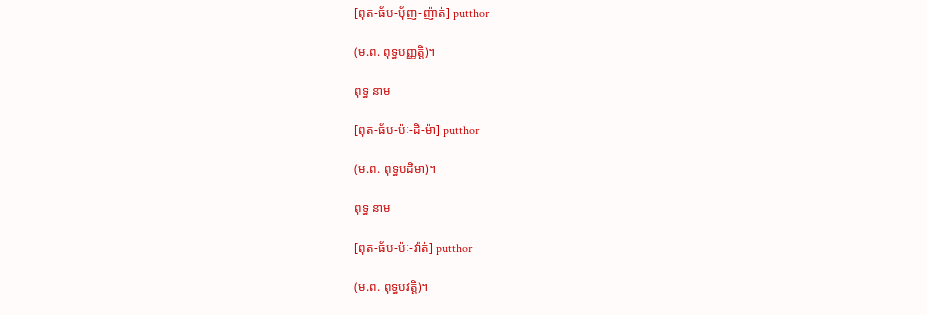[ពុត-ធ័ប-ប៉័ញ-ញ៉ាត់] putthor

(ម.ព. ពុទ្ធបញ្ញត្តិ)។

ពុទ្ធ នាម

[ពុត-ធ័ប-ប៉ៈ-ដិ-ម៉ា] putthor

(ម.ព. ពុទ្ធបដិមា)។

ពុទ្ធ នាម

[ពុត-ធ័ប-ប៉ៈ-វ៉ាត់] putthor

(ម.ព. ពុទ្ធបវត្តិ)។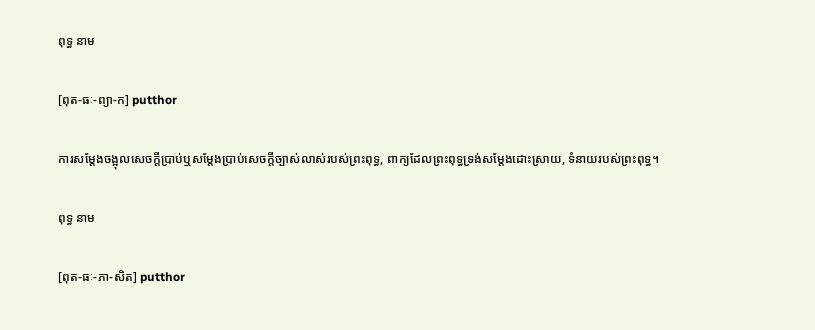ពុទ្ធ នាម

[ពុត-ធៈ-ព្យា-ក] putthor

ការសម្ដែងចង្អុលសេចក្ដីប្រាប់ឬសម្ដែងប្រាប់សេចក្ដីច្បាស់លាស់របស់ព្រះពុទ្ធ, ពាក្យដែលព្រះពុទ្ធទ្រង់សម្ដែងដោះស្រាយ, ទំនាយរបស់ព្រះពុទ្ធ។

ពុទ្ធ នាម

[ពុត-ធៈ-ភា-សិត] putthor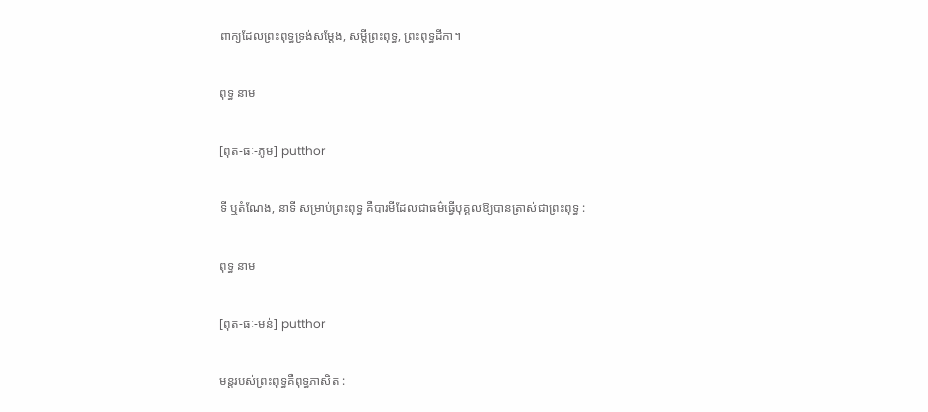ពាក្យដែលព្រះពុទ្ធទ្រង់សម្ដែង, សម្ដីព្រះពុទ្ធ, ព្រះពុទ្ធដីកា។

ពុទ្ធ នាម

[ពុត-ធៈ-ភូម] putthor

ទី ឬតំណែង, នាទី សម្រាប់ព្រះពុទ្ធ គឺបារមីដែលជាធម៌ធ្វើបុគ្គលឱ្យបានត្រាស់ជាព្រះពុទ្ធ :

ពុទ្ធ នាម

[ពុត-ធៈ-មន់] putthor

មន្តរបស់ព្រះពុទ្ធគឺពុទ្ធភាសិត :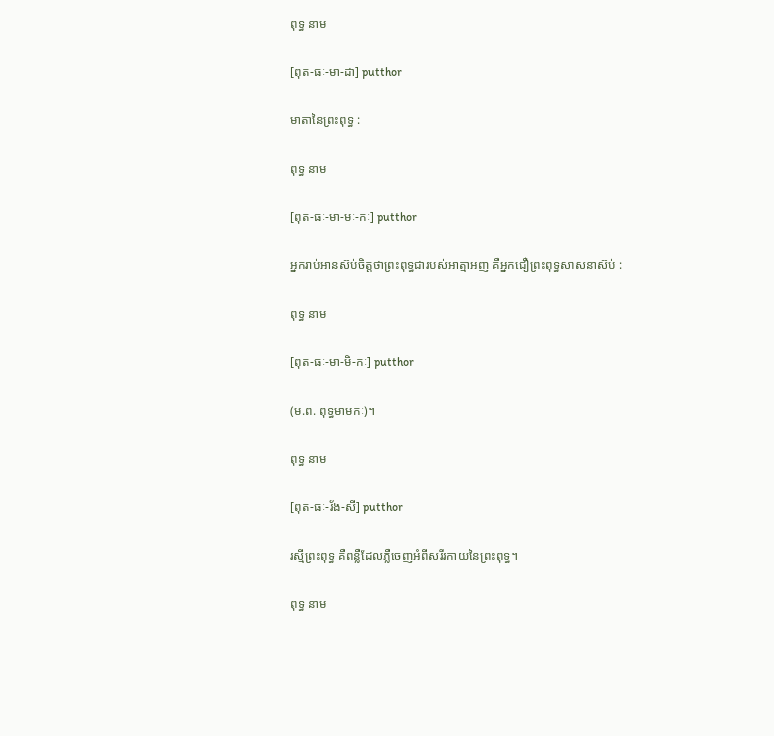ពុទ្ធ នាម

[ពុត-ធៈ-មា-ដា] putthor

មាតានៃព្រះពុទ្ធ :

ពុទ្ធ នាម

[ពុត-ធៈ-មា-មៈ-កៈ] putthor

អ្នករាប់អានស៊ប់ចិត្តថាព្រះពុទ្ធជារបស់អាត្មាអញ គឺអ្នកជឿព្រះពុទ្ធសាសនាស៊ប់ :

ពុទ្ធ នាម

[ពុត-ធៈ-មា-មិ-កៈ] putthor

(ម.ព. ពុទ្ធមាមកៈ)។

ពុទ្ធ នាម

[ពុត-ធៈ-រ័ង-សី] putthor

រស្មីព្រះពុទ្ធ គឺពន្លឺដែលភ្លឺចេញអំពីសរីរកាយនៃព្រះពុទ្ធ។

ពុទ្ធ នាម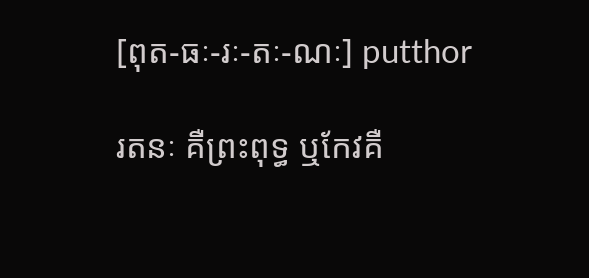[ពុត-ធៈ-រៈ-តៈ-ណៈ] putthor

រតនៈ គឺព្រះពុទ្ធ ឬកែវគឺ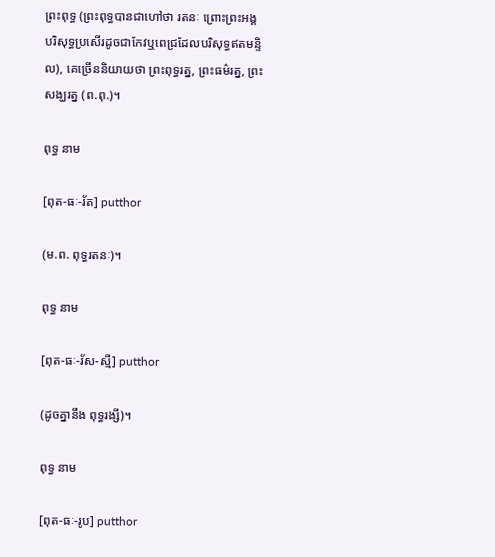ព្រះពុទ្ធ (ព្រះពុទ្ធបានជាហៅថា រតនៈ ព្រោះព្រះអង្គបរិសុទ្ធប្រសើរដូចជាកែវឬពេជ្រដែលបរិសុទ្ធឥតមន្ទិល), គេច្រើននិយាយថា ព្រះពុទ្ធរត្ន, ព្រះធម៌រត្ន, ព្រះសង្ឃរត្ន (ព.ពុ.)។

ពុទ្ធ នាម

[ពុត-ធៈ-រ័ត] putthor

(ម.ព. ពុទ្ធរតនៈ)។

ពុទ្ធ នាម

[ពុត-ធៈ-រ័ស-ស្មី] putthor

(ដូចគ្នានឹង ពុទ្ធរង្សី)។

ពុទ្ធ នាម

[ពុត-ធៈ-រូប] putthor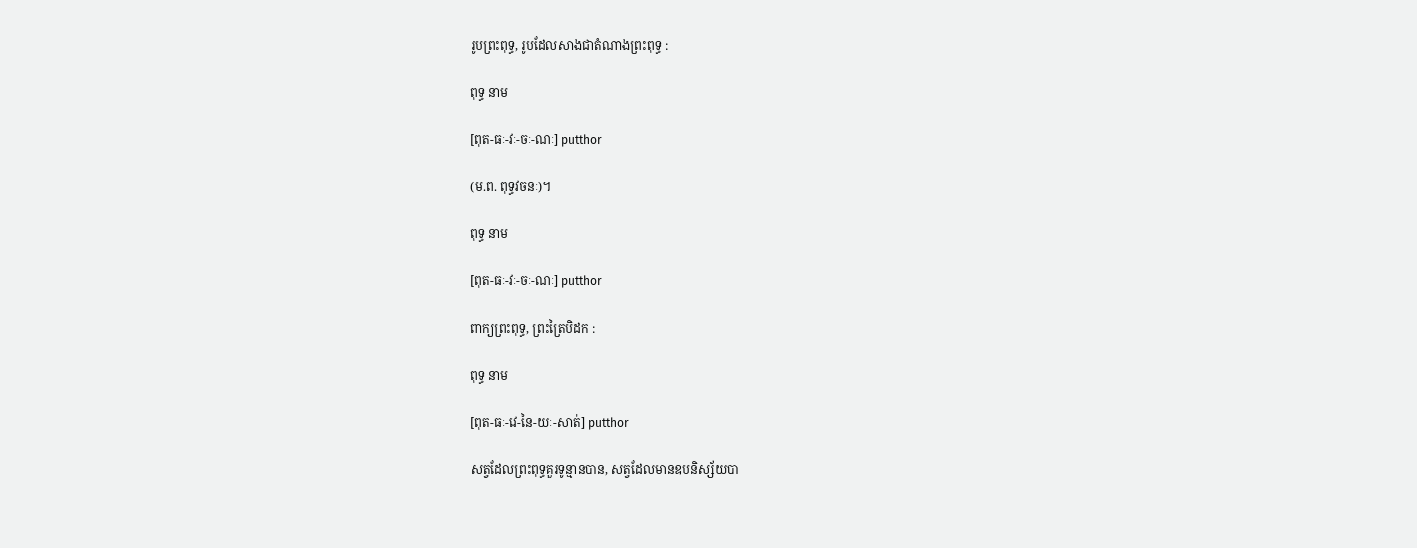រូបព្រះពុទ្ធ, រូបដែលសាងជាតំណាងព្រះពុទ្ធ :

ពុទ្ធ នាម

[ពុត-ធៈ-វៈ-ចៈ-ណៈ] putthor

(ម.ព. ពុទ្ធវចនៈ)។

ពុទ្ធ នាម

[ពុត-ធៈ-វៈ-ចៈ-ណៈ] putthor

ពាក្យព្រះពុទ្ធ, ព្រះត្រៃបិដក :

ពុទ្ធ នាម

[ពុត-ធៈ-វេ-នៃ-យៈ-សាត់] putthor

សត្វដែលព្រះពុទ្ធគួរទូន្មានបាន, សត្វដែលមានឧបនិស្ស័យបា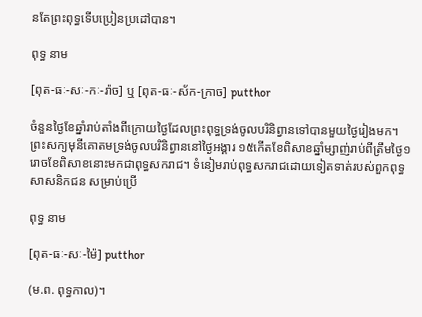នតែព្រះពុទ្ធទើបប្រៀនប្រដៅបាន។

ពុទ្ធ នាម

[ពុត-ធៈ-សៈ-កៈ-រ៉ាច] ឬ [ពុត-ធៈ-ស័ក-ក្រាច] putthor

ចំនួនថ្ងៃខែឆ្នាំរាប់តាំងពីក្រោយថ្ងៃដែលព្រះពុទ្ធទ្រង់ចូលបរិនិព្វានទៅបានមួយថ្ងៃរៀងមក។ ព្រះសក្យមុនីគោតមទ្រង់ចូលបរិនិព្វាននៅថ្ងៃអង្គារ ១៥កើតខែពិសាខឆ្នាំម្សាញ់រាប់ពីត្រឹមថ្ងៃ១រោចខែពិសាខនោះមកជាពុទ្ធសករាជ។ ទំនៀមរាប់ពុទ្ធសករាជដោយទៀតទាត់របស់ពួកពុទ្ធសាសនិកជន សម្រាប់ប្រើ

ពុទ្ធ នាម

[ពុត-ធៈ-សៈ-ម៉ៃ] putthor

(ម.ព. ពុទ្ធកាល)។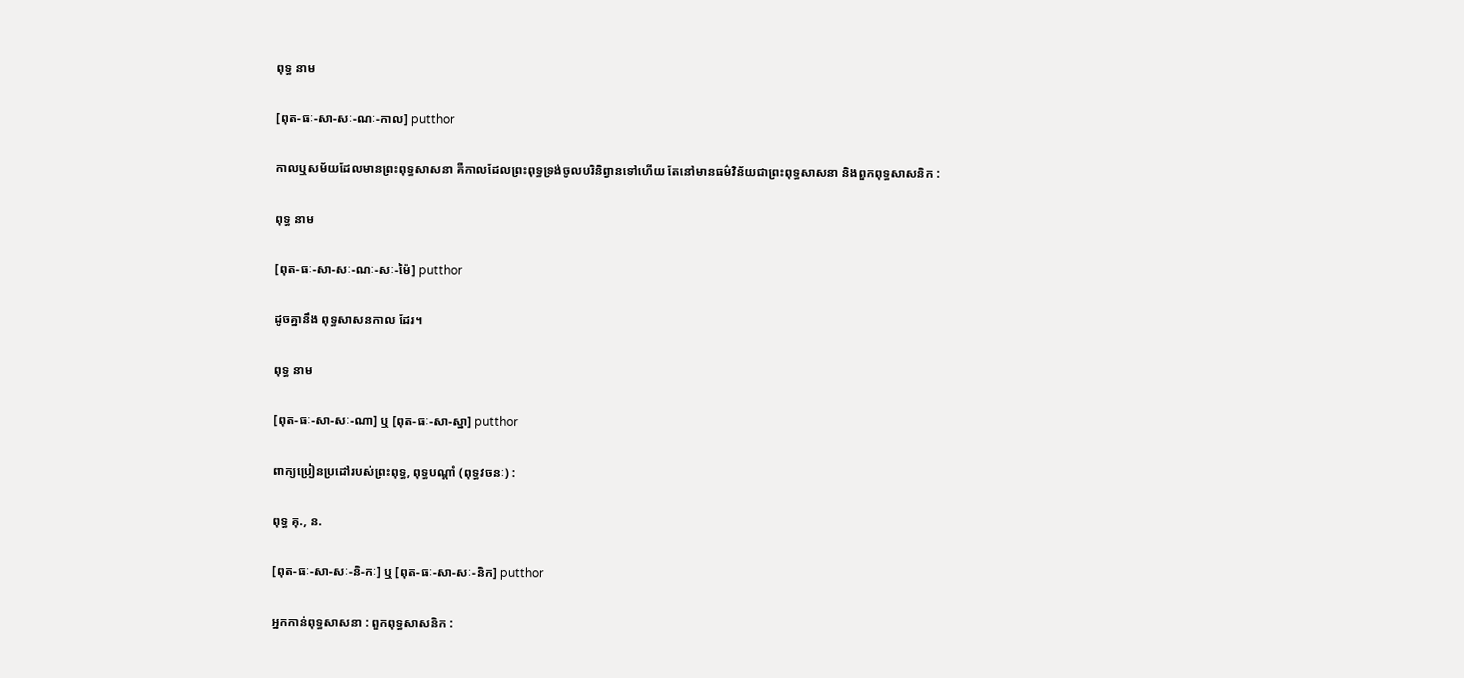ពុទ្ធ នាម

[ពុត-ធៈ-សា-សៈ-ណៈ-កាល] putthor

កាលឬសម័យដែលមានព្រះពុទ្ធសាសនា គឺកាលដែលព្រះពុទ្ធទ្រង់ចូលបរិនិព្វានទៅហើយ តែនៅមានធម៌វិន័យជាព្រះពុទ្ធសាសនា និងពួកពុទ្ធសាសនិក :

ពុទ្ធ នាម

[ពុត-ធៈ-សា-សៈ-ណៈ-សៈ-ម៉ៃ] putthor

ដូចគ្នានឹង ពុទ្ធសាសនកាល ដែរ។

ពុទ្ធ នាម

[ពុត-ធៈ-សា-សៈ-ណា] ឬ [ពុត-ធៈ-សា-ស្នា] putthor

ពាក្យប្រៀនប្រដៅរបស់ព្រះពុទ្ធ, ពុទ្ធបណ្ដាំ (ពុទ្ធវចនៈ) :

ពុទ្ធ គុ., ន.

[ពុត-ធៈ-សា-សៈ-និ-កៈ] ឬ [ពុត-ធៈ-សា-សៈ-និក] putthor

អ្នកកាន់ពុទ្ធសាសនា : ពួកពុទ្ធសាសនិក :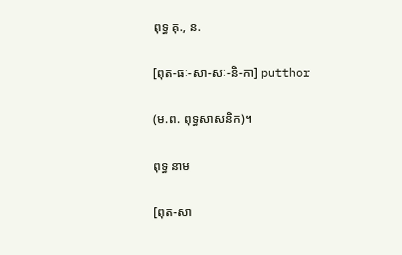ពុទ្ធ គុ., ន.

[ពុត-ធៈ-សា-សៈ-និ-កា] putthor

(ម.ព. ពុទ្ធសាសនិក)។

ពុទ្ធ នាម

[ពុត-សា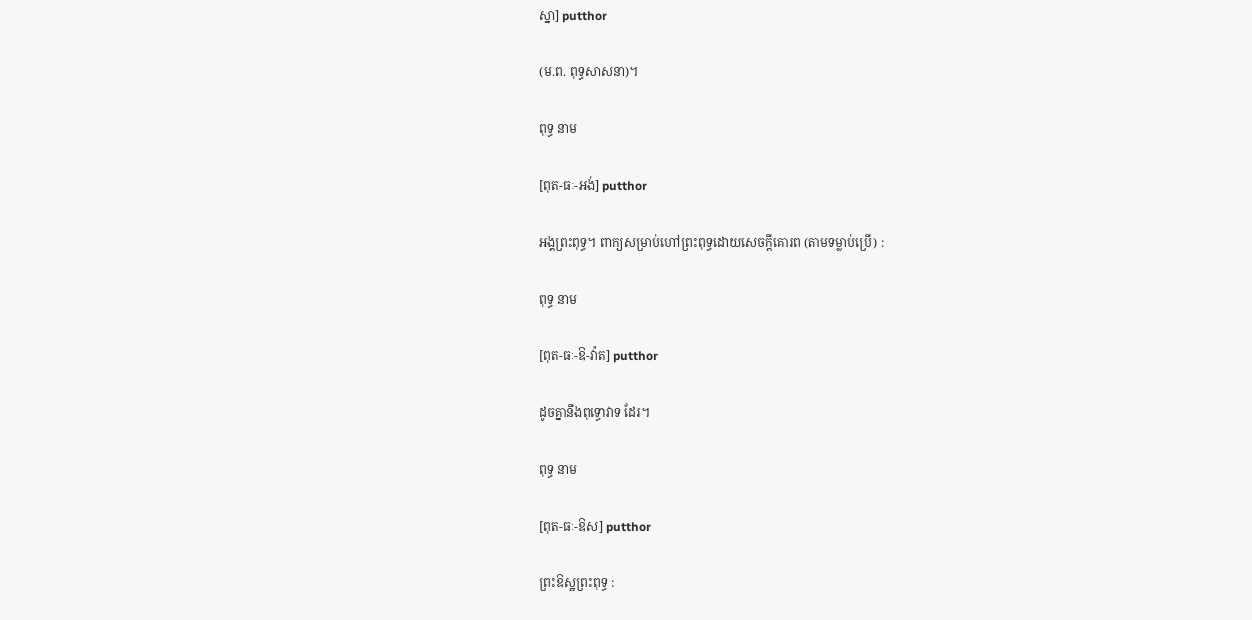ស្នា] putthor

(ម.ព. ពុទ្ធសាសនា)។

ពុទ្ធ នាម

[ពុត-ធៈ-អង់] putthor

អង្គព្រះពុទ្ធ។ ពាក្យសម្រាប់ហៅព្រះពុទ្ធដោយសេចក្ដីគោរព (តាមទម្លាប់ប្រើ) :

ពុទ្ធ នាម

[ពុត-ធៈ-ឱ-វ៉ាត] putthor

ដូចគ្នានឹងពុទ្ធោវាទ ដែរ។

ពុទ្ធ នាម

[ពុត-ធៈ-ឱស] putthor

ព្រះឱស្ឋព្រះពុទ្ធ :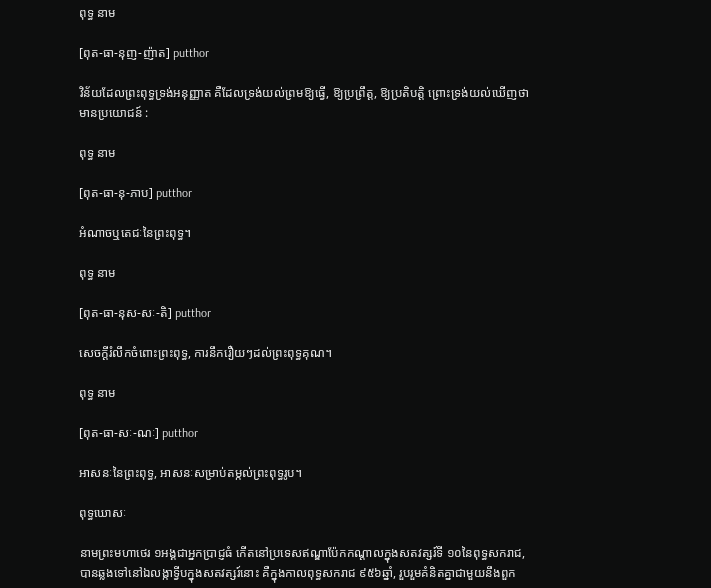ពុទ្ធ នាម

[ពុត-ធា-នុញ-ញ៉ាត] putthor

វិន័យដែលព្រះពុទ្ធទ្រង់អនុញ្ញាត គឺដែលទ្រង់យល់ព្រមឱ្យធ្វើ, ឱ្យប្រព្រឹត្ត, ឱ្យប្រតិបត្តិ ព្រោះទ្រង់យល់ឃើញថាមានប្រយោជន៍ :

ពុទ្ធ នាម

[ពុត-ធា-នុ-ភាប] putthor

អំណាចឬតេជៈនៃព្រះពុទ្ធ។

ពុទ្ធ នាម

[ពុត-ធា-នុស-សៈ-តិ] putthor

សេចក្ដីរំលឹកចំពោះព្រះពុទ្ធ, ការនឹករឿយៗដល់ព្រះពុទ្ធគុណ។

ពុទ្ធ នាម

[ពុត-ធា-សៈ-ណៈ] putthor

អាសនៈនៃព្រះពុទ្ធ, អាសនៈសម្រាប់តម្កល់ព្រះពុទ្ធរូប។

ពុទ្ធឃោសៈ

នាមព្រះមហាថេរ ១អង្គជាអ្នកប្រាជ្ញធំ កើតនៅប្រទេសឥណ្ឌាប៉ែកកណ្ដាលក្នុងសតវត្សរ៍ទី ១០នៃពុទ្ធសករាជ, បានឆ្លងទៅនៅឯលង្កាទ្វីបក្នុងសតវត្សរ៍នោះ គឺក្នុងកាលពុទ្ធសករាជ ៩៥៦ឆ្នាំ, រួបរួមគំនិតគ្នាជាមួយនឹងពួក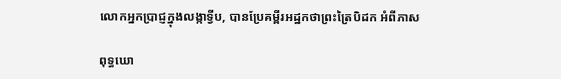លោកអ្នកប្រាជ្ញក្នុងលង្កាទ្វីប, បានប្រែគម្ពីរអដ្ឋកថាព្រះត្រៃបិដក អំពីភាស

ពុទ្ធឃោ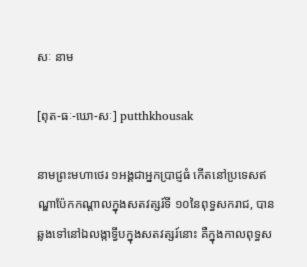សៈ នាម

[ពុត-ធៈ-ឃោ-សៈ] putthkhousak

នាមព្រះមហាថេរ ១អង្គជាអ្នកប្រាជ្ញធំ កើតនៅប្រទេសឥណ្ឌាប៉ែកកណ្ដាលក្នុងសតវត្សរ៍ទី ១០នៃពុទ្ធសករាជ, បានឆ្លងទៅនៅឯលង្កាទ្វីបក្នុងសតវត្សរ៍នោះ គឺក្នុងកាលពុទ្ធស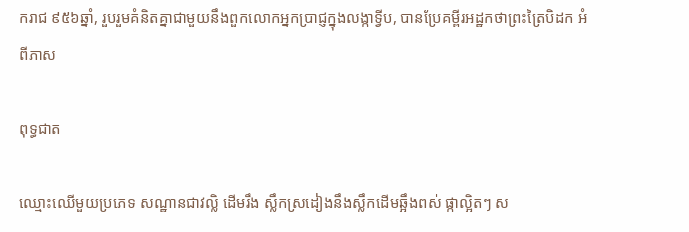ករាជ ៩៥៦ឆ្នាំ, រួបរួមគំនិតគ្នាជាមួយនឹងពួកលោកអ្នកប្រាជ្ញក្នុងលង្កាទ្វីប, បានប្រែគម្ពីរអដ្ឋកថាព្រះត្រៃបិដក អំពីភាស

ពុទ្ធជាត

ឈ្មោះឈើមួយប្រភេទ សណ្ឋានជាវល្លិ ដើមរឹង ស្លឹកស្រដៀងនឹងស្លឹកដើមឆ្អឹងពស់ ផ្កាល្អិតៗ ស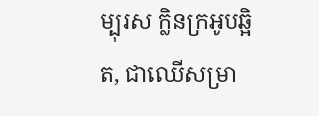ម្បុរស ក្លិនក្រអូបឆ្អិត, ជាឈើសម្រា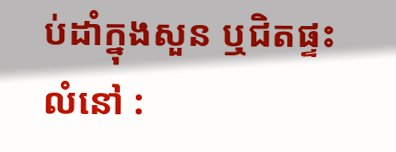ប់ដាំក្នុងសួន ឬជិតផ្ទះលំនៅ :